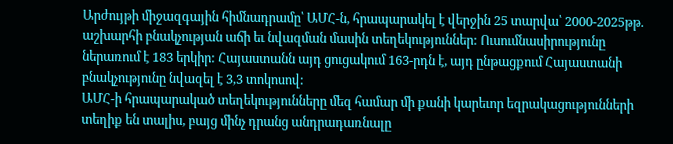Արժույթի միջազգային հիմնադրամը՝ ԱՄՀ-ն, հրապարակել է վերջին 25 տարվա՝ 2000-2025թթ. աշխարհի բնակչության աճի եւ նվազման մասին տեղեկություններ: Ուսումնասիրությունը ներառում է 183 երկիր: Հայաստանն այդ ցուցակում 163-րդն է, այդ ընթացքում Հայաստանի բնակչությունը նվազել է 3,3 տոկոսով:
ԱՄՀ-ի հրապարակած տեղեկությունները մեզ համար մի քանի կարեւոր եզրակացությունների տեղիք են տալիս, բայց մինչ դրանց անդրադառնալը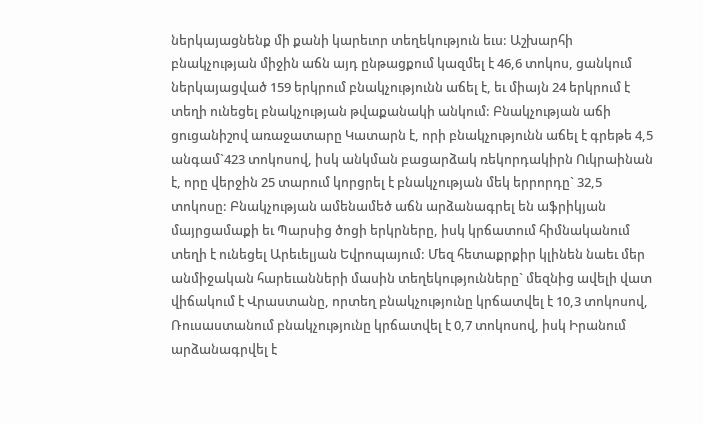ներկայացնենք մի քանի կարեւոր տեղեկություն եւս: Աշխարհի բնակչության միջին աճն այդ ընթացքում կազմել է 46,6 տոկոս, ցանկում ներկայացված 159 երկրում բնակչությունն աճել է, եւ միայն 24 երկրում է տեղի ունեցել բնակչության թվաքանակի անկում: Բնակչության աճի ցուցանիշով առաջատարը Կատարն է, որի բնակչությունն աճել է գրեթե 4,5 անգամ`423 տոկոսով, իսկ անկման բացարձակ ռեկորդակիրն Ուկրաինան է, որը վերջին 25 տարում կորցրել է բնակչության մեկ երրորդը` 32,5 տոկոսը: Բնակչության ամենամեծ աճն արձանագրել են աֆրիկյան մայրցամաքի եւ Պարսից ծոցի երկրները, իսկ կրճատում հիմնականում տեղի է ունեցել Արեւելյան Եվրոպայում: Մեզ հետաքրքիր կլինեն նաեւ մեր անմիջական հարեւանների մասին տեղեկությունները` մեզնից ավելի վատ վիճակում է Վրաստանը, որտեղ բնակչությունը կրճատվել է 10,3 տոկոսով, Ռուսաստանում բնակչությունը կրճատվել է 0,7 տոկոսով, իսկ Իրանում արձանագրվել է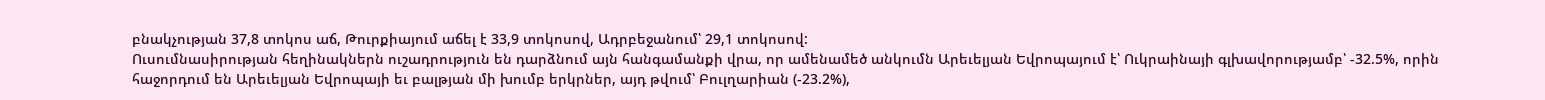բնակչության 37,8 տոկոս աճ, Թուրքիայում աճել է 33,9 տոկոսով, Ադրբեջանում՝ 29,1 տոկոսով:
Ուսումնասիրության հեղինակներն ուշադրություն են դարձնում այն հանգամանքի վրա, որ ամենամեծ անկումն Արեւելյան Եվրոպայում է՝ Ուկրաինայի գլխավորությամբ՝ -32.5%, որին հաջորդում են Արեւելյան Եվրոպայի եւ բալթյան մի խումբ երկրներ, այդ թվում՝ Բուլղարիան (-23.2%),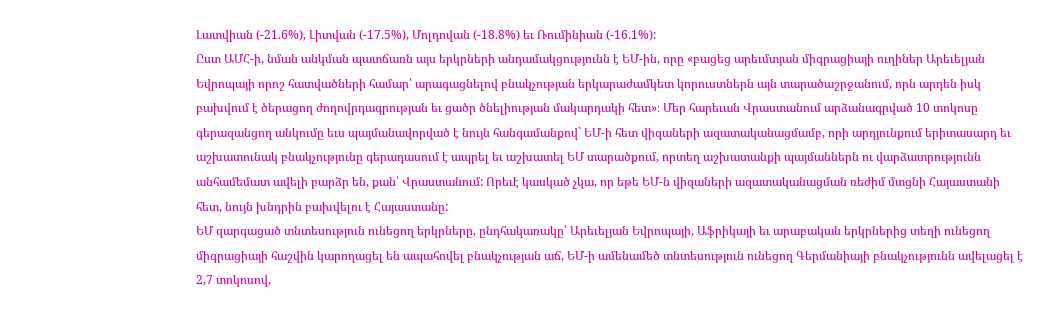Լատվիան (-21.6%), Լիտվան (-17.5%), Մոլդովան (-18.8%) եւ Ռումինիան (-16.1%):
Ըստ ԱՄՀ-ի, նման անկման պատճառն այս երկրների անդամակցությունն է ԵՄ-ին, որը «բացեց արեւմտյան միգրացիայի ուղիներ Արեւելյան Եվրոպայի որոշ հատվածների համար՝ արագացնելով բնակչության երկարաժամկետ կորուստներն այն տարածաշրջանում, որն արդեն իսկ բախվում է ծերացող ժողովրդագրության եւ ցածր ծնելիության մակարդակի հետ»։ Մեր հարեւան Վրաստանում արձանագրված 10 տոկոսը գերազանցող անկումը եւս պայմանավորված է նույն հանգամանքով` ԵՄ-ի հետ վիզաների ազատականացմամբ, որի արդյունքում երիտասարդ եւ աշխատունակ բնակչությունը գերադասում է ապրել եւ աշխատել ԵՄ տարածքում, որտեղ աշխատանքի պայմաններն ու վարձատրությունն անհամեմատ ավելի բարձր են, քան՝ Վրաստանում: Որեւէ կասկած չկա, որ եթե ԵՄ-ն վիզաների ազատականացման ռեժիմ մտցնի Հայաստանի հետ, նույն խնդրին բախվելու է Հայաստանը:
ԵՄ զարգացած տնտեսություն ունեցող երկրները, ընդհակառակը՝ Արեւելյան Եվրոպայի, Աֆրիկայի եւ արաբական երկրներից տեղի ունեցող միգրացիայի հաշվին կարողացել են ապահովել բնակչության աճ, ԵՄ-ի ամենամեծ տնտեսություն ունեցող Գերմանիայի բնակչությունն ավելացել է 2,7 տոկոսով,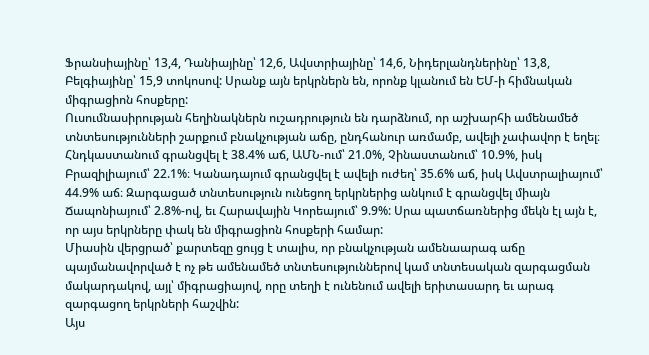Ֆրանսիայինը՝ 13,4, Դանիայինը՝ 12,6, Ավստրիայինը՝ 14,6, Նիդերլանդներինը՝ 13,8, Բելգիայինը՝ 15,9 տոկոսով: Սրանք այն երկրներն են, որոնք կլանում են ԵՄ-ի հիմնական միգրացիոն հոսքերը:
Ուսումնասիրության հեղինակներն ուշադրություն են դարձնում, որ աշխարհի ամենամեծ տնտեսությունների շարքում բնակչության աճը, ընդհանուր առմամբ, ավելի չափավոր է եղել։ Հնդկաստանում գրանցվել է 38.4% աճ, ԱՄՆ-ում՝ 21.0%, Չինաստանում՝ 10.9%, իսկ Բրազիլիայում՝ 22.1%։ Կանադայում գրանցվել է ավելի ուժեղ՝ 35.6% աճ, իսկ Ավստրալիայում՝ 44.9% աճ։ Զարգացած տնտեսություն ունեցող երկրներից անկում է գրանցվել միայն Ճապոնիայում՝ 2.8%-ով, եւ Հարավային Կորեայում՝ 9.9%: Սրա պատճառներից մեկն էլ այն է, որ այս երկրները փակ են միգրացիոն հոսքերի համար:
Միասին վերցրած՝ քարտեզը ցույց է տալիս, որ բնակչության ամենաարագ աճը պայմանավորված է ոչ թե ամենամեծ տնտեսություններով կամ տնտեսական զարգացման մակարդակով, այլ՝ միգրացիայով, որը տեղի է ունենում ավելի երիտասարդ եւ արագ զարգացող երկրների հաշվին:
Այս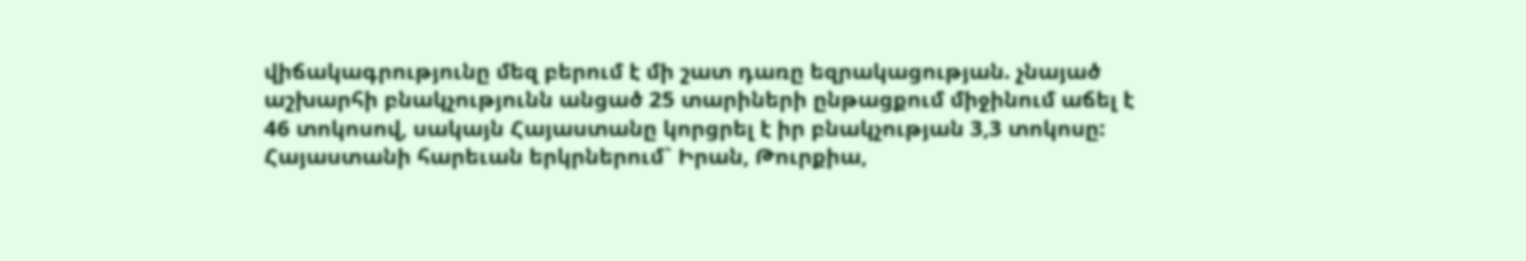վիճակագրությունը մեզ բերում է մի շատ դառը եզրակացության. չնայած աշխարհի բնակչությունն անցած 25 տարիների ընթացքում միջինում աճել է 46 տոկոսով, սակայն Հայաստանը կորցրել է իր բնակչության 3,3 տոկոսը: Հայաստանի հարեւան երկրներում` Իրան, Թուրքիա,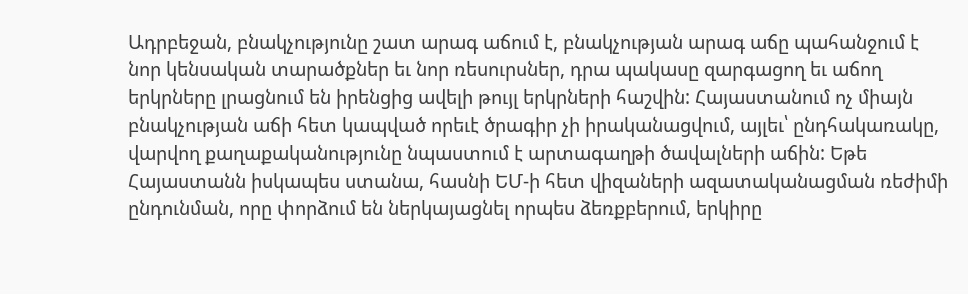Ադրբեջան, բնակչությունը շատ արագ աճում է, բնակչության արագ աճը պահանջում է նոր կենսական տարածքներ եւ նոր ռեսուրսներ, դրա պակասը զարգացող եւ աճող երկրները լրացնում են իրենցից ավելի թույլ երկրների հաշվին: Հայաստանում ոչ միայն բնակչության աճի հետ կապված որեւէ ծրագիր չի իրականացվում, այլեւ՝ ընդհակառակը, վարվող քաղաքականությունը նպաստում է արտագաղթի ծավալների աճին: Եթե Հայաստանն իսկապես ստանա, հասնի ԵՄ-ի հետ վիզաների ազատականացման ռեժիմի ընդունման, որը փորձում են ներկայացնել որպես ձեռքբերում, երկիրը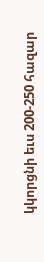կկորցնի եւս 200-250 հազար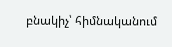բնակիչ՝ հիմնականում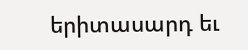երիտասարդ եւ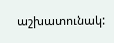աշխատունակ: